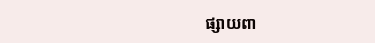ផ្សាយពា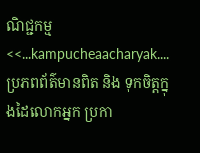ណិជ្ជកម្ម
<<...kampucheaacharyak....ប្រភពព័ត៌មានពិត និង ទុកចិត្តក្នុងដៃលោកអ្នក ប្រកា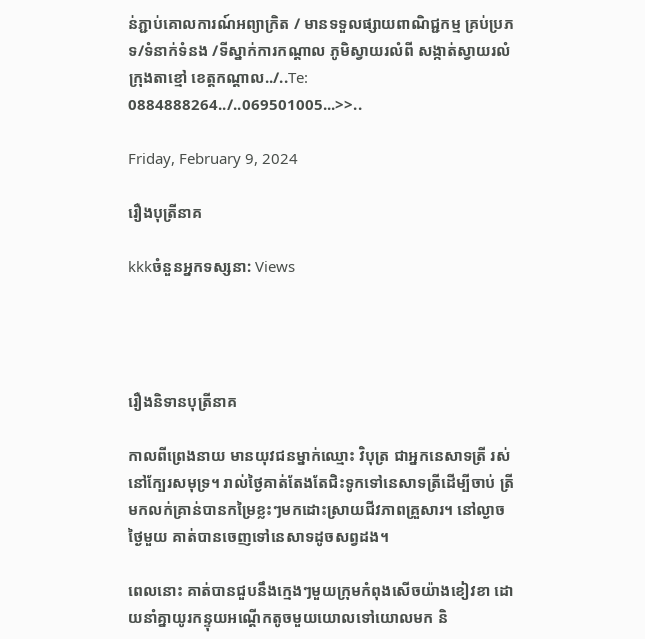ន់ភ្ជាប់គោលការណ៍អព្យាក្រិត / មានទទួលផ្សាយពាណិជ្ជកម្ម គ្រប់ប្រភទ/ទំនាក់ទំនង /ទីស្នាក់ការកណ្តាល ភូមិស្វាយរលំពី សង្កាត់ស្វាយរលំ ក្រុងតាខ្មៅ ខេត្តកណ្ដាល../..Te: 0884888264../..069501005...>>..

Friday, February 9, 2024

រឿងបុត្រីនាគ

kkkចំនួនអ្នកទស្សនា: Views




រឿងនិទានបុត្រីនាគ

កាលពីព្រេងនាយ មានយុវជនម្នាក់ឈ្មោះ វិបុត្រ ជាអ្នកនេសាទត្រី រស់នៅក្បែរសមុទ្រ។ រាល់ថ្ងៃគាត់តែងតែជិះទូកទៅនេសាទត្រីដើម្បីចាប់ ត្រីមកលក់គ្រាន់បានកម្រៃខ្លះៗមកដោះស្រាយជីវភាពគ្រួសារ។ នៅល្ងាច ថ្ងៃមួយ គាត់បានចេញទៅនេសាទដូចសព្វដង។

ពេលនោះ គាត់បានជួបនឹងក្មេងៗមួយក្រុមកំពុងសើចយ៉ាងខៀវខា ដោយនាំគ្នាយូរកន្ទុយអណ្ដើកតូចមួយយោលទៅយោលមក និ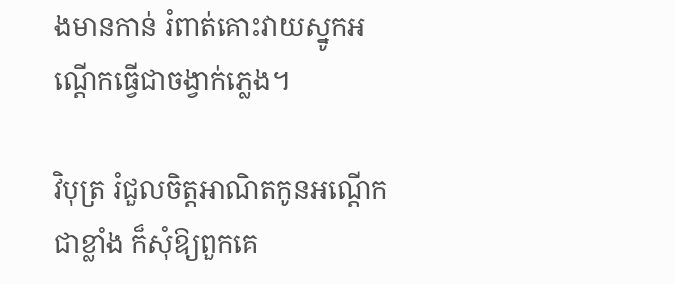ងមានកាន់ រំពាត់គោះវាយស្នូកអណ្ដើកធ្វើជាចង្វាក់ភ្លេង។

វិបុត្រ រំជួលចិត្តអាណិតកូនអណ្ដើកជាខ្លាំង ក៏សុំឱ្យពួកគេ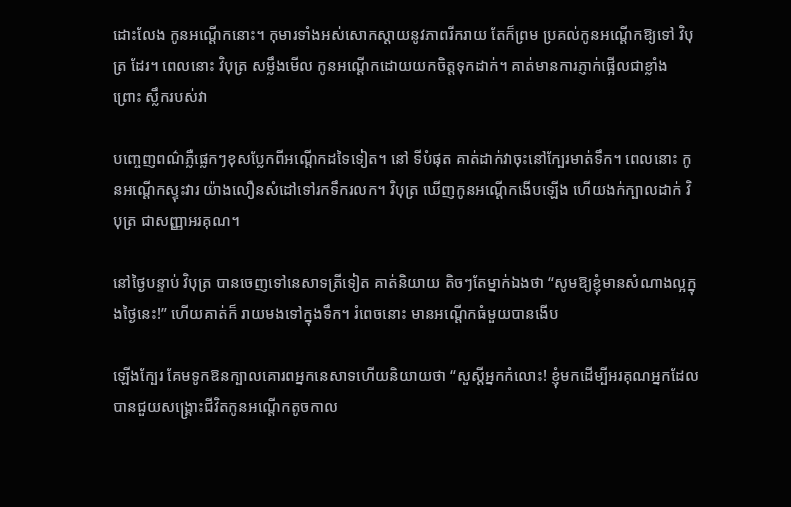ដោះលែង កូនអណ្ដើកនោះ។ កុមារទាំងអស់សោកស្តាយនូវភាពរីករាយ តែក៏ព្រម ប្រគល់កូនអណ្ដើកឱ្យទៅ វិបុត្រ ដែរ។ ពេលនោះ វិបុត្រ សម្លឹងមើល កូនអណ្ដើកដោយយកចិត្តទុកដាក់។ គាត់មានការភ្ញាក់ផ្អើលជាខ្លាំង ព្រោះ ស្លឹករបស់វា

បញ្ចេញពណ៌ភ្លឺផ្លេកៗខុសប្លែកពីអណ្តើកដទៃទៀត។ នៅ ទីបំផុត គាត់ដាក់វាចុះនៅក្បែរមាត់ទឹក។ ពេលនោះ កូនអណ្តើកស្ទុះវារ យ៉ាងលឿនសំដៅទៅរកទឹករលក។ វិបុត្រ ឃើញកូនអណ្ដើកងើបឡើង ហើយងក់ក្បាលដាក់ វិបុត្រ ជាសញ្ញាអរគុណ។

នៅថ្ងៃបន្ទាប់ វិបុត្រ បានចេញទៅនេសាទត្រីទៀត គាត់និយាយ តិចៗតែម្នាក់ឯងថា “សូមឱ្យខ្ញុំមានសំណាងល្អក្នុងថ្ងៃនេះ!” ហើយគាត់ក៏ រាយមងទៅក្នុងទឹក។ រំពេចនោះ មានអណ្ដើកធំមួយបានងើប

ឡើងក្បែរ គែមទូកឱនក្បាលគោរពអ្នកនេសាទហើយនិយាយថា “សួស្ដីអ្នកកំលោះ! ខ្ញុំមកដើម្បីអរគុណអ្នកដែលបានជួយសង្គ្រោះជីវិតកូនអណ្ដើកតូចកាល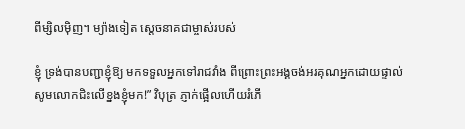ពីម្សិលម៉ិញ។ ម្យ៉ាងទៀត ស្តេចនាគជាម្ចាស់របស់

ខ្ញុំ ទ្រង់បានបញ្ជាខ្ញុំឱ្យ មកទទួលអ្នកទៅរាជវាំង ពីព្រោះព្រះអង្គចង់អរគុណអ្នកដោយផ្ទាល់ សូមលោកជិះលើខ្នងខ្ញុំមក!” វិបុត្រ ភ្ញាក់ផ្អើលហើយរំភើ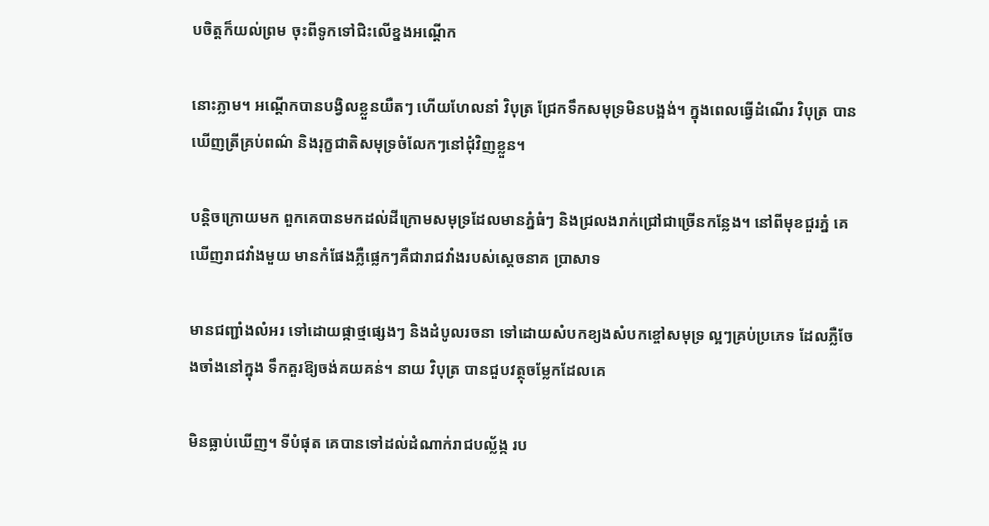បចិត្តក៏យល់ព្រម ចុះពីទូកទៅជិះលើខ្នងអណ្ដើក

នោះភ្លាម។ អណ្ដើកបានបង្វិលខ្លួនយឺតៗ ហើយហែលនាំ វិបុត្រ ជ្រែកទឹកសមុទ្រមិនបង្អង់។ ក្នុងពេលធ្វើដំណើរ វិបុត្រ បានឃើញត្រីគ្រប់ពណ៌ និងរុក្ខជាតិសមុទ្រចំលែកៗនៅជុំវិញខ្លួន។

បន្តិចក្រោយមក ពួកគេបានមកដល់ដីក្រោមសមុទ្រដែលមានភ្នំធំៗ និងជ្រលងរាក់ជ្រៅជាច្រើនកន្លែង។ នៅពីមុខជួរភ្នំ គេឃើញរាជវាំងមួយ មានកំផែងភ្លឺផ្លេកៗគឺជារាជវាំងរបស់ស្តេចនាគ ប្រាសាទ

មានជញ្ជាំងលំអរ ទៅដោយផ្កាថ្មផ្សេងៗ និងដំបូលរចនា ទៅដោយសំបកខ្យងសំបកខ្ចៅសមុទ្រ ល្អៗគ្រប់ប្រភេទ ដែលភ្លឺចែងចាំងនៅក្នុង ទឹកគួរឱ្យចង់គយគន់។ នាយ វិបុត្រ បានជួបវត្ថុចម្លែកដែលគេ

មិនធ្លាប់ឃើញ។ ទីបំផុត គេបានទៅដល់ដំណាក់រាជបល្ល័ង្ក រប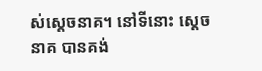ស់ស្តេចនាគ។ នៅទីនោះ ស្តេចនាគ បានគង់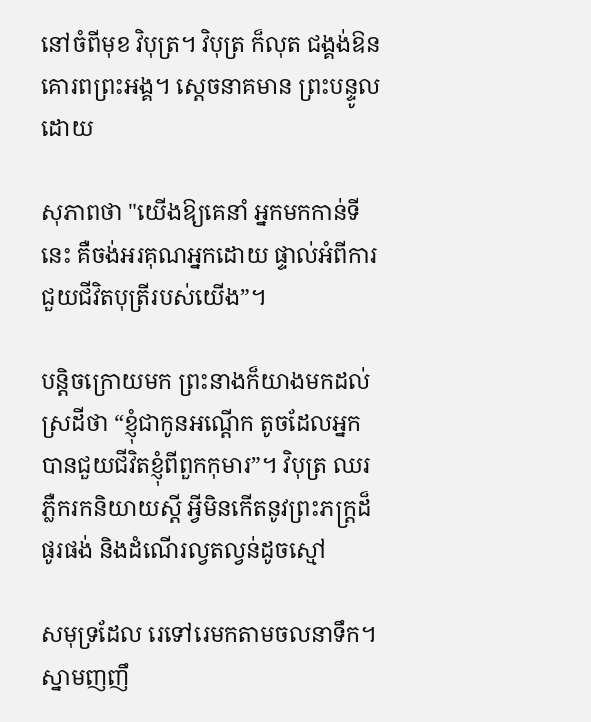នៅចំពីមុខ វិបុត្រ។ វិបុត្រ ក៏លុត ជង្គង់ឱនគោរពព្រះអង្គ។ ស្តេចនាគមាន ព្រះបន្ទូលដោយ

សុភាពថា "យើងឱ្យគេនាំ អ្នកមកកាន់ទីនេះ គឺចង់អរគុណអ្នកដោយ ផ្ទាល់អំពីការជួយជីវិតបុត្រីរបស់យើង”។

បន្តិចក្រោយមក ព្រះនាងក៏យាងមកដល់ស្រដីថា “ខ្ញុំជាកូនអណ្ដើក តូចដែលអ្នកបានជួយជីវិតខ្ញុំពីពួកកុមារ”។ វិបុត្រ ឈរភ្លឺករកនិយាយស្តី អ្វីមិនកើតនូវព្រះភក្ត្រដ៏ផូរផង់ និងដំណើរល្វតល្វន់ដូចស្មៅ

សមុទ្រដែល រេទៅរេមកតាមចលនាទឹក។ ស្នាមញញឹ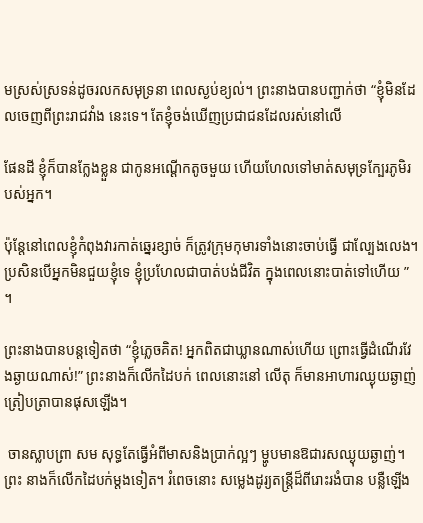មស្រស់ស្រទន់ដូចរលកសមុទ្រនា ពេលស្ងប់ខ្យល់។ ព្រះនាងបានបញ្ជាក់ថា “ខ្ញុំមិនដែលចេញពីព្រះរាជវាំង នេះទេ។ តែខ្ញុំចង់ឃើញប្រជាជនដែលរស់នៅលើ

ផែនដី ខ្ញុំក៏បានក្លែងខ្លួន ជាកូនអណ្ដើកតូចមួយ ហើយហែលទៅមាត់សមុទ្រក្បែរភូមិរបស់អ្នក។

ប៉ុន្តែនៅពេលខ្ញុំកំពុងវារកាត់ឆ្នេរខ្សាច់ ក៏ត្រូវក្រុមកុមារទាំងនោះចាប់ធ្វើ ជាល្បែងលេង។ ប្រសិនបើអ្នកមិនជួយខ្ញុំទេ ខ្ញុំប្រហែលជាបាត់បង់ជីវិត ក្នុងពេលនោះបាត់ទៅហើយ ” ។

ព្រះនាងបានបន្តទៀតថា “ខ្ញុំភ្លេចគិត! អ្នកពិតជាឃ្លានណាស់ហើយ ព្រោះធ្វើដំណើរវែងឆ្ងាយណាស់!” ព្រះនាងក៏លើកដៃបក់ ពេលនោះនៅ លើតុ ក៏មានអាហារឈ្ងុយឆ្ងាញ់ត្រៀបត្រាបានផុសឡើង។

 ចានស្លាបព្រា សម សុទ្ធតែធ្វើអំពីមាសនិងប្រាក់ល្អៗ ម្ហូបមានឱជារសឈ្ងុយឆ្ងាញ់។ ព្រះ នាងក៏លើកដៃបក់ម្តងទៀត។ រំពេចនោះ សម្លេងដូរ្យតន្ត្រីដ៏ពីរោះរងំបាន បន្លឺឡើង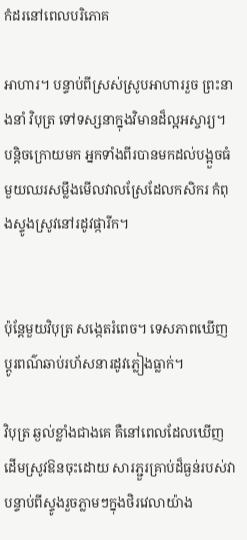កំដរនៅពេលបរិភោគ

អាហារ។ បន្ទាប់ពីស្រស់ស្រូបអាហាររួច ព្រះនាងនាំ វិបុត្រ ទៅទស្សនាក្នុងវិមានដ៏ល្អអស្ចារ្យ។ បន្តិចក្រោយមក អ្នកទាំងពីរបានមកដល់បង្អួចធំមួយឈរសម្លឹងមើលវាលស្រែដែលកសិករ កំពុងស្ទូងស្រូវនៅរដូវផ្ការីក។


ប៉ុន្តែមួយវិបុត្រ សង្កេតរំពេច។ ទេសភាពឃើញប្តូរពណ៌ឆាប់រហ័សនារដូវភ្លៀងធ្លាក់។

វិបុត្រ ឆ្ងល់ខ្លាំងជាងគេ គឺនៅពេលដែលឃើញដើមស្រូវឱនចុះដោយ សារភ្ជួរគ្រាប់ដ៏ធ្ងន់របស់វាបន្ទាប់ពីស្ទូងរួចភ្លាមៗក្នុងថិរវេលាយ៉ាង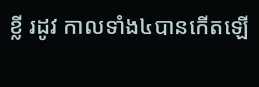ខ្លី រដូវ កាលទាំង៤បានកើតឡើ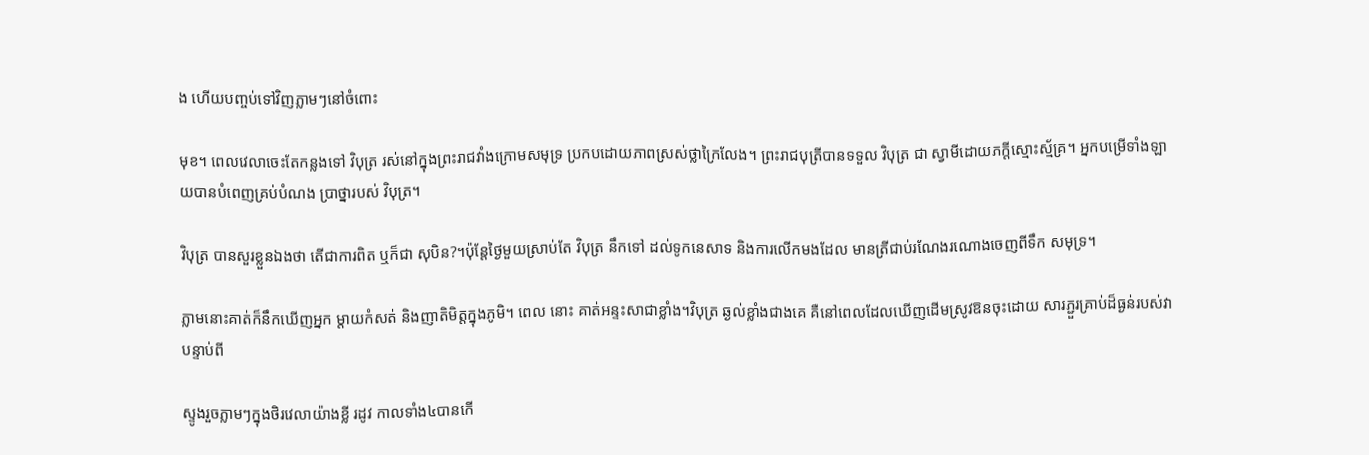ង ហើយបញ្ចប់ទៅវិញភ្លាមៗនៅចំពោះ

មុខ។ ពេលវេលាចេះតែកន្លងទៅ វិបុត្រ រស់នៅក្នុងព្រះរាជវាំងក្រោមសមុទ្រ ប្រកបដោយភាពស្រស់ថ្លាក្រៃលែង។ ព្រះរាជបុត្រីបានទទួល វិបុត្រ ជា ស្វាមីដោយភក្តីស្មោះស្ម័គ្រ។ អ្នកបម្រើទាំងឡាយបានបំពេញគ្រប់បំណង ប្រាថ្នារបស់ វិបុត្រ។

វិបុត្រ បានសួរខ្លួនឯងថា តើជាការពិត ឬក៏ជា សុបិន?។ប៉ុន្តែថ្ងៃមួយស្រាប់តែ វិបុត្រ នឹកទៅ ដល់ទូកនេសាទ និងការលើកមងដែល មានត្រីជាប់រណែងរណោងចេញពីទឹក សមុទ្រ។

ភ្លាមនោះគាត់ក៏នឹកឃើញអ្នក ម្តាយកំសត់ និងញាតិមិត្តក្នុងភូមិ។ ពេល នោះ គាត់អន្ទះសាជាខ្លាំង។វិបុត្រ ឆ្ងល់ខ្លាំងជាងគេ គឺនៅពេលដែលឃើញដើមស្រូវឱនចុះដោយ សារភ្ជួរគ្រាប់ដ៏ធ្ងន់របស់វាបន្ទាប់ពី

ស្ទូងរួចភ្លាមៗក្នុងថិរវេលាយ៉ាងខ្លី រដូវ កាលទាំង៤បានកើ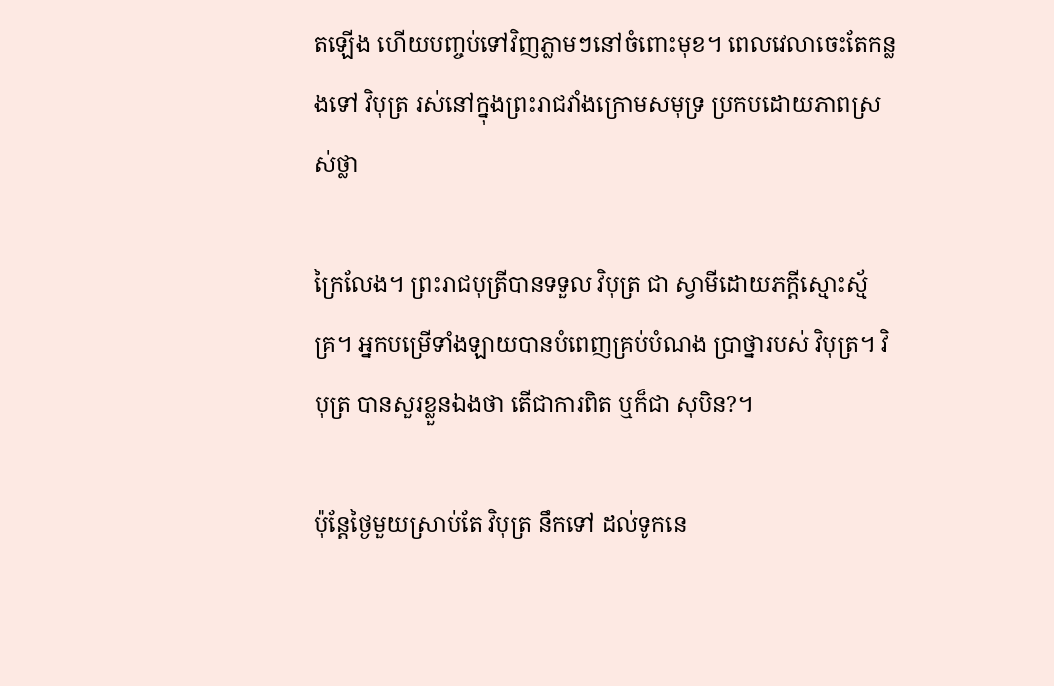តឡើង ហើយបញ្ចប់ទៅវិញភ្លាមៗនៅចំពោះមុខ។ ពេលវេលាចេះតែកន្លងទៅ វិបុត្រ រស់នៅក្នុងព្រះរាជវាំងក្រោមសមុទ្រ ប្រកបដោយភាពស្រស់ថ្លា

ក្រៃលែង។ ព្រះរាជបុត្រីបានទទួល វិបុត្រ ជា ស្វាមីដោយភក្តីស្មោះស្ម័គ្រ។ អ្នកបម្រើទាំងឡាយបានបំពេញគ្រប់បំណង ប្រាថ្នារបស់ វិបុត្រ។ វិបុត្រ បានសួរខ្លួនឯងថា តើជាការពិត ឬក៏ជា សុបិន?។

ប៉ុន្តែថ្ងៃមួយស្រាប់តែ វិបុត្រ នឹកទៅ ដល់ទូកនេ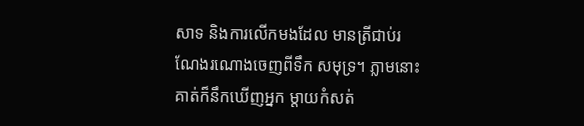សាទ និងការលើកមងដែល មានត្រីជាប់រណែងរណោងចេញពីទឹក សមុទ្រ។ ភ្លាមនោះគាត់ក៏នឹកឃើញអ្នក ម្តាយកំសត់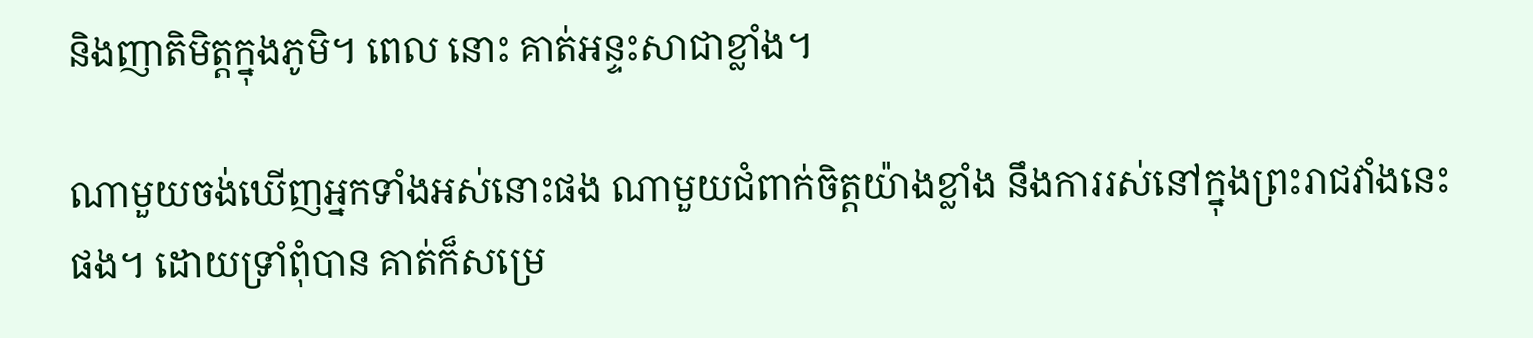និងញាតិមិត្តក្នុងភូមិ។ ពេល នោះ គាត់អន្ទះសាជាខ្លាំង។

ណាមួយចង់ឃើញអ្នកទាំងអស់នោះផង ណាមួយជំពាក់ចិត្តយ៉ាងខ្លាំង នឹងការរស់នៅក្នុងព្រះរាជវាំងនេះផង។ ដោយទ្រាំពុំបាន គាត់ក៏សម្រេ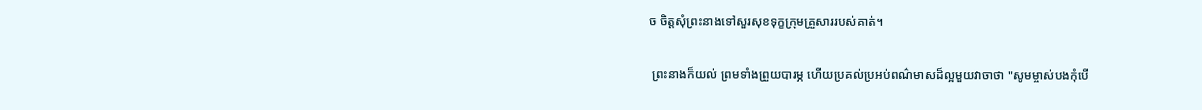ច ចិត្តសុំព្រះនាងទៅសួរសុខទុក្ខក្រុមគ្រួសាររបស់គាត់។

 ព្រះនាងក៏យល់ ព្រមទាំងព្រួយបារម្ភ ហើយប្រគល់ប្រអប់ពណ៌មាសដ៏ល្អមួយវាចាថា "សូមម្ចាស់បងកុំបើ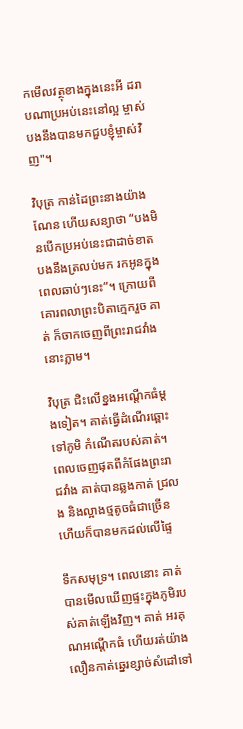កមើលវត្ថុខាងក្នុងនេះអី ដរាបណាប្រអប់នេះនៅល្អ ម្ចាស់បងនឹងបានមកជួបខ្ញុំម្ចាស់វិញ"។

វិបុត្រ កាន់ដៃព្រះនាងយ៉ាងណែន ហើយសន្យាថា “បងមិនបើកប្រអប់នេះជាដាច់ខាត បងនឹងត្រលប់មក រកអូនក្នុងពេលឆាប់ៗនេះ”។ ក្រោយពីគោរពលាព្រះបិតាក្មេករួច គាត់ ក៏ចាកចេញពីព្រះរាជវាំងនោះភ្លាម។

វិបុត្រ ជិះលើខ្នងអណ្ដើកធំម្ដងទៀត។ គាត់ធ្វើដំណើរឆ្ពោះទៅភូមិ កំណើតរបស់គាត់។ ពេលចេញផុតពីកំផែងព្រះរាជវាំង គាត់បានឆ្លងកាត់ ជ្រលង និងល្អាងថ្មតូចធំជាច្រើន ហើយក៏បានមកដល់លើផ្ទៃ

ទឹកសមុទ្រ។ ពេលនោះ គាត់បានមើលឃើញផ្ទះក្នុងភូមិរបស់គាត់ឡើងវិញ។ គាត់ អរគុណអណ្ដើកធំ ហើយរត់យ៉ាងលឿនកាត់ឆ្នេរខ្សាច់សំដៅទៅ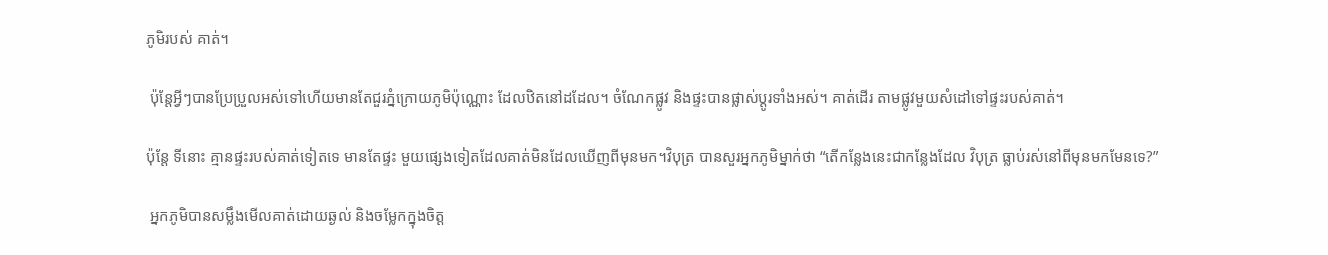ភូមិរបស់ គាត់។

 ប៉ុន្តែអ្វីៗបានប្រែប្រួលអស់ទៅហើយមានតែជួរភ្នំក្រោយភូមិប៉ុណ្ណោះ ដែលឋិតនៅដដែល។ ចំណែកផ្លូវ និងផ្ទះបានផ្លាស់ប្តូរទាំងអស់។ គាត់ដើរ តាមផ្លូវមួយសំដៅទៅផ្ទះរបស់គាត់។

ប៉ុន្តែ ទីនោះ គ្មានផ្ទះរបស់គាត់ទៀតទេ មានតែផ្ទះ មួយផ្សេងទៀតដែលគាត់មិនដែលឃើញពីមុនមក។វិបុត្រ បានសួរអ្នកភូមិម្នាក់ថា “តើកន្លែងនេះជាកន្លែងដែល វិបុត្រ ធ្លាប់រស់នៅពីមុនមកមែនទេ?”

 អ្នកភូមិបានសម្លឹងមើលគាត់ដោយឆ្ងល់ និងចម្លែកក្នុងចិត្ត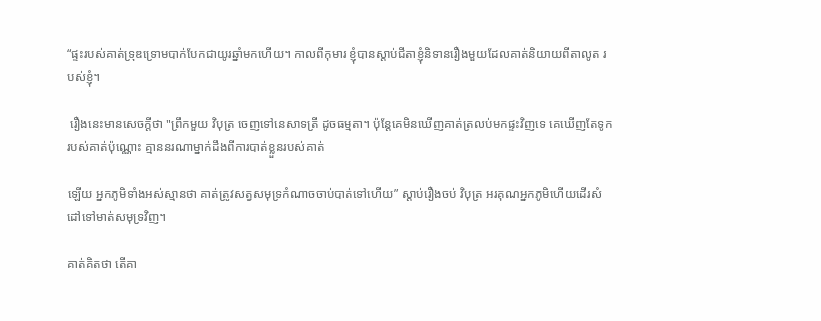“ផ្ទះរបស់គាត់ទ្រុឌទ្រោមបាក់បែកជាយូរឆ្នាំមកហើយ។ កាលពីកុមារ ខ្ញុំបានស្តាប់ជីតាខ្ញុំនិទានរឿងមួយដែលគាត់និយាយពីតាលូត របស់ខ្ញុំ។

 រឿងនេះមានសេចក្តីថា "ព្រឹកមួយ វិបុត្រ ចេញទៅនេសាទត្រី ដូចធម្មតា។ ប៉ុន្តែគេមិនឃើញគាត់ត្រលប់មកផ្ទះវិញទេ គេឃើញតែទូក របស់គាត់ប៉ុណ្ណោះ គ្មាននរណាម្នាក់ដឹងពីការបាត់ខ្លួនរបស់គាត់

ឡើយ អ្នកភូមិទាំងអស់ស្មានថា គាត់ត្រូវសត្វសមុទ្រកំណាចចាប់បាត់ទៅហើយ” ស្តាប់រឿងចប់ វិបុត្រ អរគុណអ្នកភូមិហើយដើរសំដៅទៅមាត់សមុទ្រវិញ។

គាត់គិតថា តើគា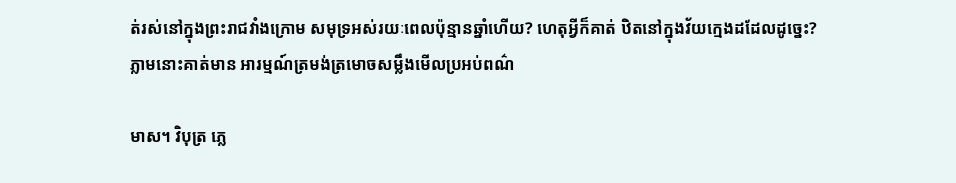ត់រស់នៅក្នុងព្រះរាជវាំងក្រោម សមុទ្រអស់រយៈពេលប៉ុន្មានឆ្នាំហើយ? ហេតុអ្វីក៏គាត់ ឋិតនៅក្នុងវ័យក្មេងដដែលដូច្នេះ? ភ្លាមនោះគាត់មាន អារម្មណ៍ត្រមង់ត្រមោចសម្លឹងមើលប្រអប់ពណ៌

មាស។ វិបុត្រ ភ្លេ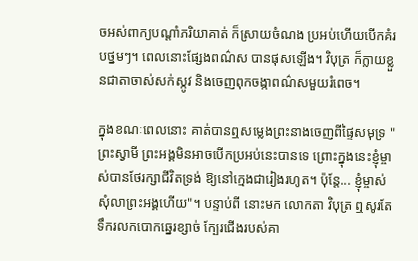ចអស់ពាក្យបណ្តាំភរិយាគាត់ ក៏ស្រាយចំណង ប្រអប់ហើយបើកគំរបថ្នមៗ។ ពេលនោះផ្សែងពណ៌ស បានផុសឡើង។ វិបុត្រ ក៏ក្លាយខ្លួនជាតាចាស់សក់ស្កូវ និងចេញពុកចង្កាពណ៌សមួយរំពេច។

ក្នុងខណៈពេលនោះ គាត់បានឮសម្លេងព្រះនាងចេញពីផ្ទៃសមុទ្រ "ព្រះស្វាមី ព្រះអង្គមិនអាចបើកប្រអប់នេះបានទេ ព្រោះក្នុងនេះខ្ញុំម្ចាស់បានថែរក្សាជីវិតទ្រង់ ឱ្យនៅក្មេងជារៀងរហូត។ ប៉ុន្តែ... ខ្ញុំម្ចាស់សុំលាព្រះអង្គហើយ"។ បន្ទាប់ពី នោះមក លោកតា វិបុត្រ ឮសូរតែទឹករលកបោកឆ្នេរខ្សាច់ ក្បែរជើងរបស់គា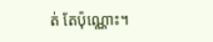ត់ តែប៉ុណ្ណោះ។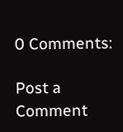0 Comments:

Post a Comment